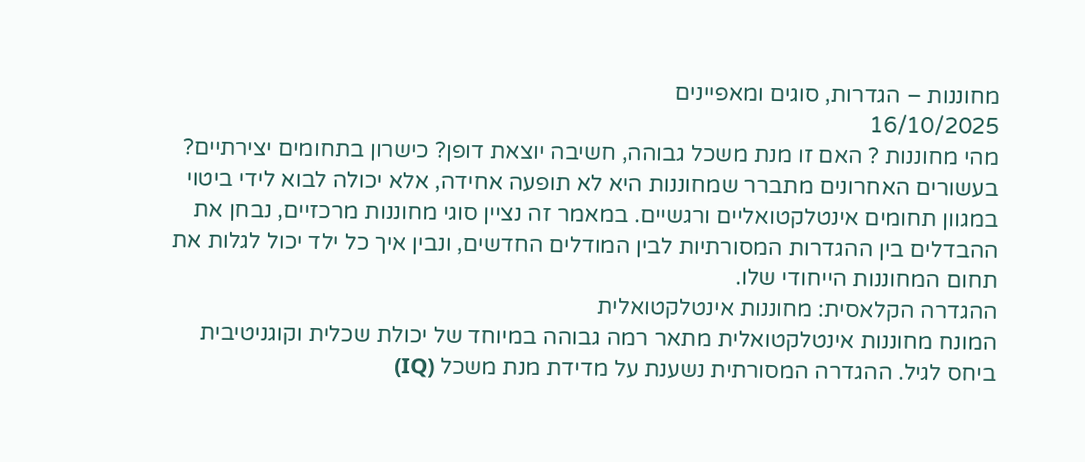מחוננות – הגדרות, סוגים ומאפיינים
16/10/2025
מהי מחוננות ? האם זו מנת משכל גבוהה, חשיבה יוצאת דופן? כישרון בתחומים יצירתיים? בעשורים האחרונים מתברר שמחוננות היא לא תופעה אחידה, אלא יכולה לבוא לידי ביטוי במגוון תחומים אינטלקטואליים ורגשיים. במאמר זה נציין סוגי מחוננות מרכזיים, נבחן את ההבדלים בין ההגדרות המסורתיות לבין המודלים החדשים, ונבין איך כל ילד יכול לגלות את תחום המחוננות הייחודי שלו.
ההגדרה הקלאסית: מחוננות אינטלקטואלית
המונח מחוננות אינטלקטואלית מתאר רמה גבוהה במיוחד של יכולת שכלית וקוגניטיבית ביחס לגיל. ההגדרה המסורתית נשענת על מדידת מנת משכל (IQ)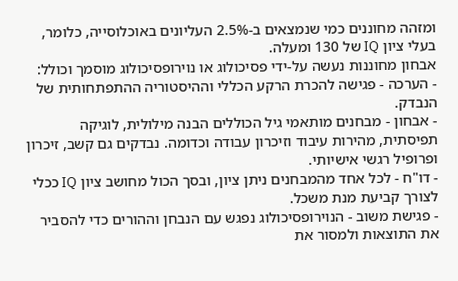ומזהה מחוננים כמי שנמצאים ב-2.5% העליונים באוכלוסייה, כלומר, בעלי ציון IQ של 130 ומעלה.
אבחון מחוננות נעשה על-ידי פסיכולוג או נוירופסיכולוג מוסמך וכולל:
- הערכה - פגישה להכרת הרקע הכללי וההיסטוריה ההתפתחותית של הנבדק.
- אבחון - מבחנים מותאמי גיל הכוללים הבנה מילולית, לוגיקה תפיסתית, מהירות עיבוד וזיכרון עבודה וכדומה. נבדקים גם קשב, זיכרון ופרופיל רגשי אישיותי.
- דו"ח - לכל אחד מהמבחנים ניתן ציון, ובסך הכול מחושב ציון IQ ככלי לצורך קביעת מנת משכל.
- פגישת משוב - הנוירופסיכולוג נפגש עם הנבחן וההורים כדי להסביר את התוצאות ולמסור את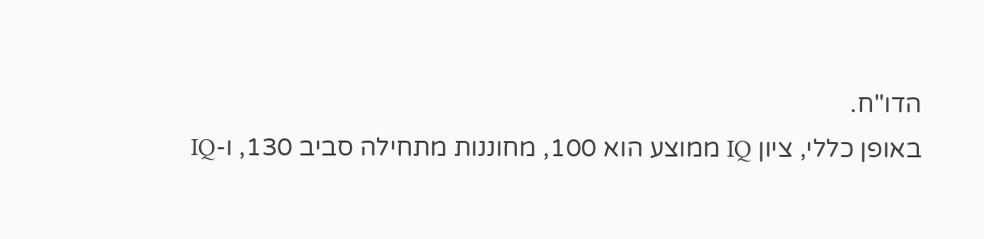הדו"ח.
באופן כללי, ציון IQ ממוצע הוא 100, מחוננות מתחילה סביב 130, ו-IQ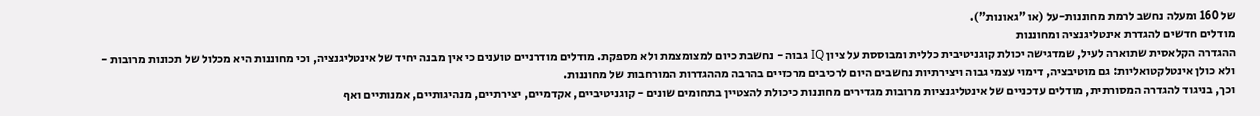של 160 ומעלה נחשב לרמת מחוננות-על (או "גאונות").
מודלים חדשים להגדרת אינטליגנציה ומחוננות
ההגדרה הקלאסית שתוארה לעיל, שמדגישה יכולת קוגניטיבית כללית ומבוססת על ציון IQ גבוה - נחשבת כיום למצומצמת ולא מספקת. מודלים מודרניים טוענים כי אין מבנה יחיד של אינטליגנציה, וכי מחוננות היא מכלול של תכונות מרובות - ולא כולן אינטלקטואליות: גם מוטיבציה, דימוי עצמי גבוה ויצירתיות נחשבים היום לרכיבים מרכזיים בהרבה מההגדרות המורחבות של מחוננות.
וכך, בניגוד להגדרה המסורתית, מודלים עדכניים של אינטליגנציות מרובות מגדירים מחוננות כיכולת להצטיין בתחומים שונים - קוגניטיביים, אקדמיים, יצירתיים, מנהיגותיים, אמנותיים ואף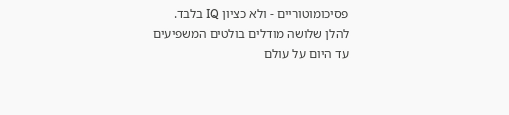פסיכומוטוריים - ולא כציון IQ בלבד.
להלן שלושה מודלים בולטים המשפיעים עד היום על עולם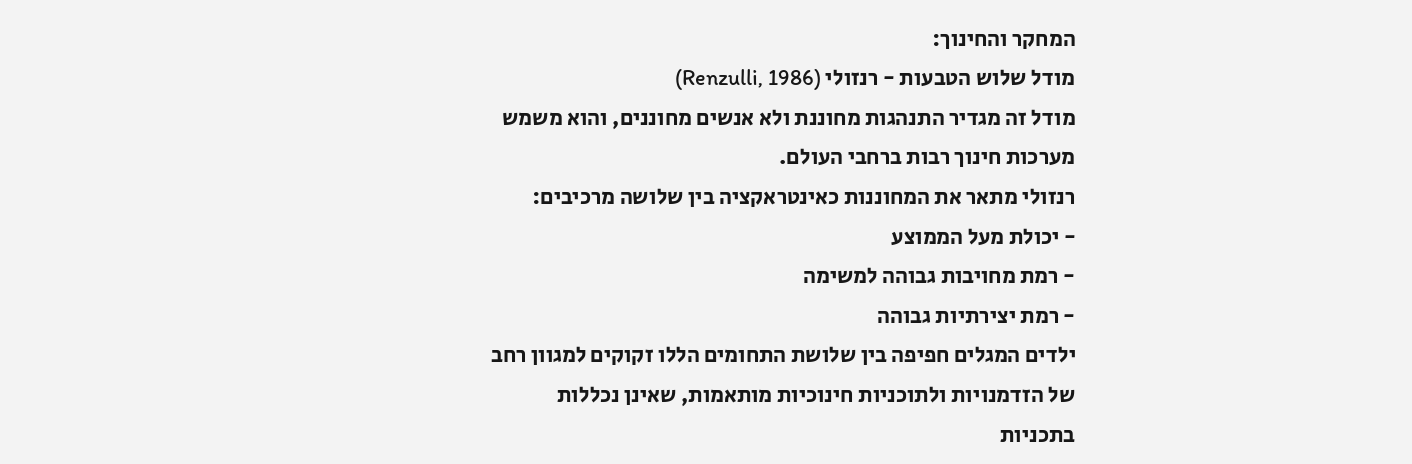המחקר והחינוך:
מודל שלוש הטבעות - רנזולי (Renzulli, 1986)
מודל זה מגדיר התנהגות מחוננת ולא אנשים מחוננים, והוא משמש מערכות חינוך רבות ברחבי העולם.
רנזולי מתאר את המחוננות כאינטראקציה בין שלושה מרכיבים:
- יכולת מעל הממוצע
- רמת מחויבות גבוהה למשימה
- רמת יצירתיות גבוהה
ילדים המגלים חפיפה בין שלושת התחומים הללו זקוקים למגוון רחב של הזדמנויות ולתוכניות חינוכיות מותאמות, שאינן נכללות בתכניות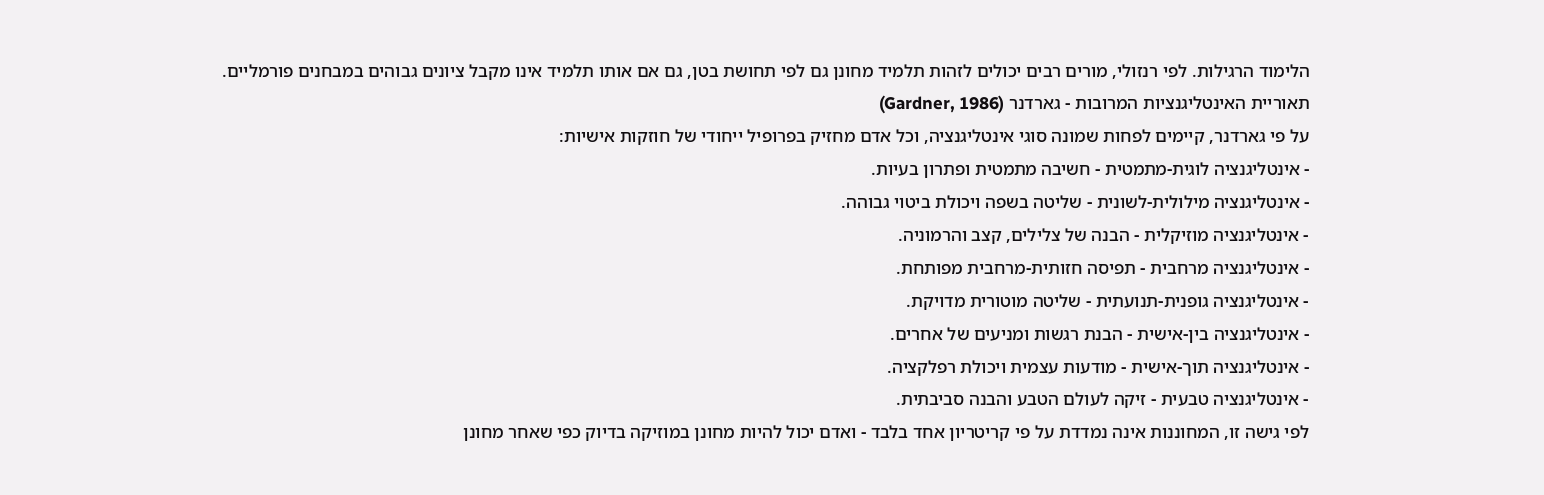הלימוד הרגילות. לפי רנזולי, מורים רבים יכולים לזהות תלמיד מחונן גם לפי תחושת בטן, גם אם אותו תלמיד אינו מקבל ציונים גבוהים במבחנים פורמליים.
תאוריית האינטליגנציות המרובות - גארדנר (Gardner, 1986)
על פי גארדנר, קיימים לפחות שמונה סוגי אינטליגנציה, וכל אדם מחזיק בפרופיל ייחודי של חוזקות אישיות:
- אינטליגנציה לוגית-מתמטית - חשיבה מתמטית ופתרון בעיות.
- אינטליגנציה מילולית-לשונית - שליטה בשפה ויכולת ביטוי גבוהה.
- אינטליגנציה מוזיקלית - הבנה של צלילים, קצב והרמוניה.
- אינטליגנציה מרחבית - תפיסה חזותית-מרחבית מפותחת.
- אינטליגנציה גופנית-תנועתית - שליטה מוטורית מדויקת.
- אינטליגנציה בין-אישית - הבנת רגשות ומניעים של אחרים.
- אינטליגנציה תוך-אישית - מודעות עצמית ויכולת רפלקציה.
- אינטליגנציה טבעית - זיקה לעולם הטבע והבנה סביבתית.
לפי גישה זו, המחוננות אינה נמדדת על פי קריטריון אחד בלבד - ואדם יכול להיות מחונן במוזיקה בדיוק כפי שאחר מחונן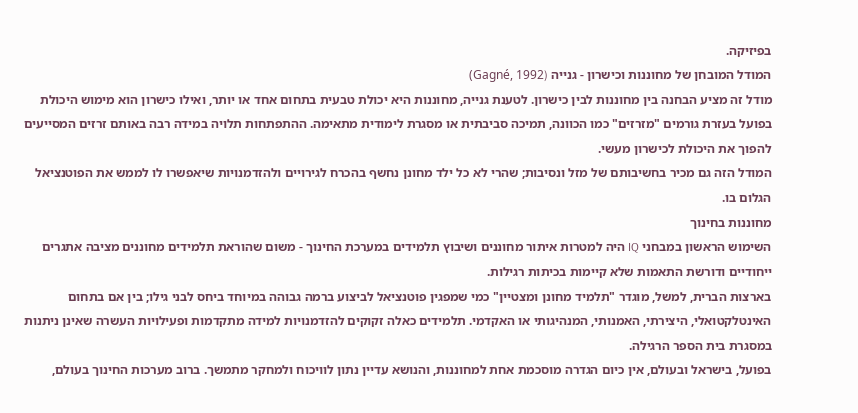בפיזיקה.
המודל המובחן של מחוננות וכישרון - גנייה (Gagné, 1992)
מודל זה מציע הבחנה בין מחוננות לבין כישרון. לטענת גנייה, מחוננות היא יכולת טבעית בתחום אחד או יותר, ואילו כישרון הוא מימוש היכולת בפועל בעזרת גורמים "מזרזים" כמו הכוונה, תמיכה סביבתית או מסגרת לימודית מתאימה. ההתפתחות תלויה במידה רבה באותם זרזים המסייעים להפוך את היכולת לכישרון מעשי.
המודל הזה גם מכיר בחשיבותם של מזל ונסיבות; שהרי לא כל ילד מחונן נחשף בהכרח לגירויים ולהזדמנויות שיאפשרו לו לממש את הפוטנציאל הגלום בו.
מחוננות בחינוך
השימוש הראשון במבחני IQ היה למטרות איתור מחוננים ושיבוץ תלמידים במערכת החינוך - משום שהוראת תלמידים מחוננים מציבה אתגרים ייחודיים ודורשת התאמות שלא קיימות בכיתות רגילות.
בארצות הברית, למשל, מוגדר "תלמיד מחונן ומצטיין" כמי שמפגין פוטנציאל לביצוע ברמה גבוהה במיוחד ביחס לבני גילו; בין אם בתחום האינטלקטואלי, היצירתי, האמנותי, המנהיגותי או האקדמי. תלמידים כאלה זקוקים להזדמנויות למידה מתקדמות ופעילויות העשרה שאינן ניתנות במסגרת בית הספר הרגילה.
בפועל, בישראל ובעולם, אין כיום הגדרה מוסכמת אחת למחוננות, והנושא עדיין נתון לוויכוח ולמחקר מתמשך. ברוב מערכות החינוך בעולם,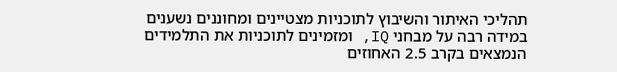תהליכי האיתור והשיבוץ לתוכניות מצטיינים ומחוננים נשענים במידה רבה על מבחני IQ, ומזמינים לתוכניות את התלמידים הנמצאים בקרב 2.5 האחוזים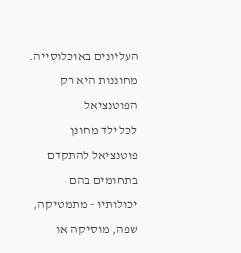העליונים באוכלוסייה.
מחוננות היא רק הפוטנציאל
לכל ילד מחונן פוטנציאל להתקדם בתחומים בהם יכולותיו - מתמטיקה, שפה, מוסיקה או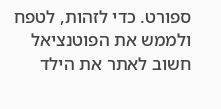ספורט. כדי לזהות, לטפח ולממש את הפוטנציאל חשוב לאתר את הילד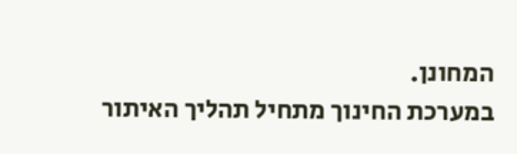המחונן.
במערכת החינוך מתחיל תהליך האיתור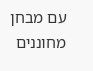עם מבחן מחוננים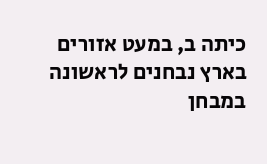כיתה ב, במעט אזורים בארץ נבחנים לראשונה במבחן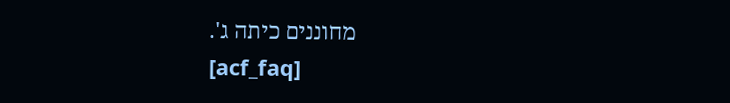מחוננים כיתה ג'.
[acf_faq]